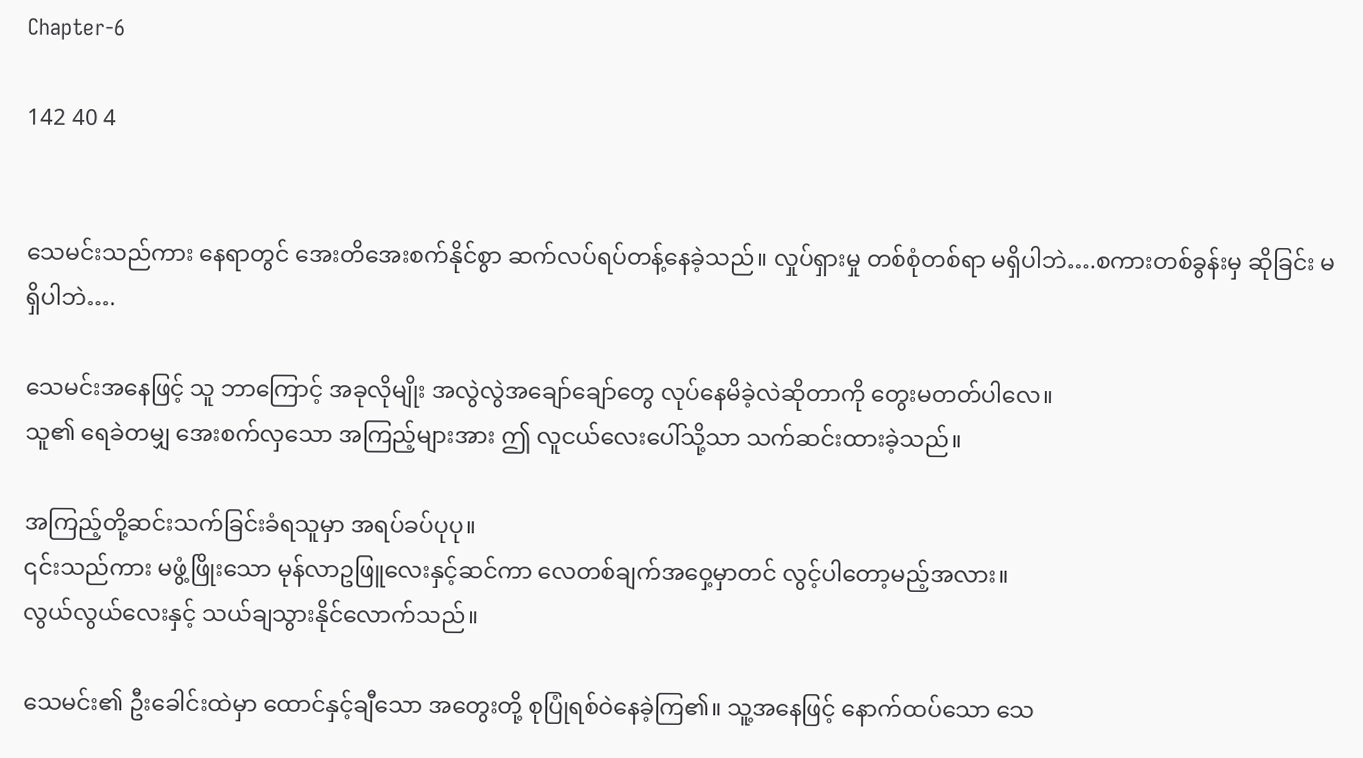Chapter-6

142 40 4


သေမင်းသည်ကား နေရာတွင် အေးတိအေးစက်နိုင်စွာ ဆက်လပ်ရပ်တန့်နေခဲ့သည်။ လှုပ်ရှားမှု တစ်စုံတစ်ရာ မရှိပါဘဲ….စကားတစ်ခွန်းမှ ဆိုခြင်း မရှိပါဘဲ….

သေမင်းအနေဖြင့် သူ ဘာကြောင့် အခုလိုမျိုး အလွဲလွဲအချော်ချော်တွေ လုပ်နေမိခဲ့လဲဆိုတာကို တွေးမတတ်ပါလေ။
သူ၏ ရေခဲတမျှ အေးစက်လှသော အကြည့်များအား ဤ လူငယ်လေးပေါ်သို့သာ သက်ဆင်းထားခဲ့သည်။

အကြည့်တို့ဆင်းသက်ခြင်းခံရသူမှာ အရပ်ခပ်ပုပု။
၎င်းသည်ကား မဖွံ့ဖြိုးသော မုန်လာဥဖြူလေးနှင့်ဆင်ကာ လေတစ်ချက်အဝှေ့မှာတင် လွင့်ပါတော့မည့်အလား။
လွယ်လွယ်လေးနှင့် သယ်ချသွားနိုင်လောက်သည်။

သေမင်း၏ ဦးခေါင်းထဲမှာ‌ ထောင်နှင့်ချီသော အတွေးတို့ စုပြုံရစ်ဝဲနေခဲ့ကြ၏။ သူ့အနေဖြင့် နောက်ထပ်သော သေ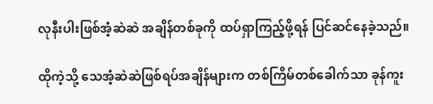လုနီးပါးဖြစ်အံ့ဆဲဆဲ အချိန်တစ်ခုကို ထပ်ရှာကြည့်ဖို့ရန် ပြင်ဆင်နေခဲ့သည်။

ထိုကဲ့သို့ သေအံ့ဆဲဆဲဖြစ်ရပ်အချိန်များက တစ်ကြိမ်တစ်ခေါက်သာ ခုန်ကူး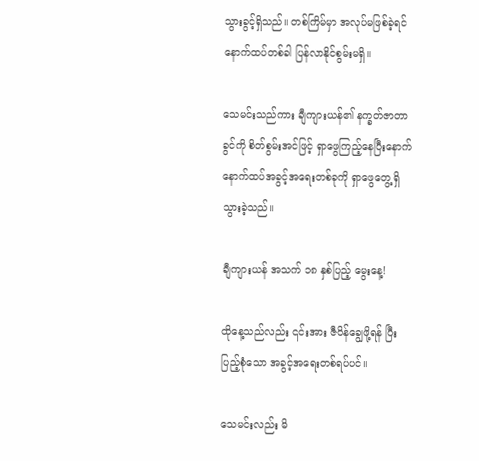သွားခွင့်ရှိသည်။ တစ်ကြိမ်မှာ အလုပ်မဖြစ်ခဲ့ရင် နောက်ထပ်တစ်ခါ ပြန်လာနိုင်စွမ်းမရှိ။

သေမင်းသည်ကား ချီကျားယန်၏ နက္ခတ်ဇာတာခွင်ကို စိတ်စွမ်းအင်ဖြင့် ရှာဖွေကြည့်နေပြီးနောက် နောက်ထပ်အခွင့်အရေးတစ်ခုကို ရှာဖွေတွေ့ရှိသွားခဲ့သည်။

ချီကျားယန် အသက် ၁၈ နှစ်ပြည့် မွေးနေ့!

ထိုနေ့သည်လည်း ၎င်းအား ဇီဝိန်ချွေဖို့ရန် ပြီးပြည့်စုံသော အခွင့်အရေးတစ်ရပ်ပင်။

သေမင်းလည်း မိ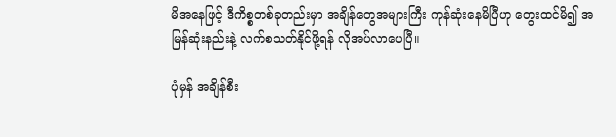မိအနေဖြင့် ဒီကိစ္စတစ်ခုတည်းမှာ အချိန်တွေအများကြီး ကုန်ဆုံးနေမိပြီဟု တွေးထင်မိ၍ အမြန်ဆုံးနည်းနဲ့ လက်စသတ်နိုင်ဖို့ရန် လိုအပ်လာပေပြီ။

ပုံမှန် အချိန်စီး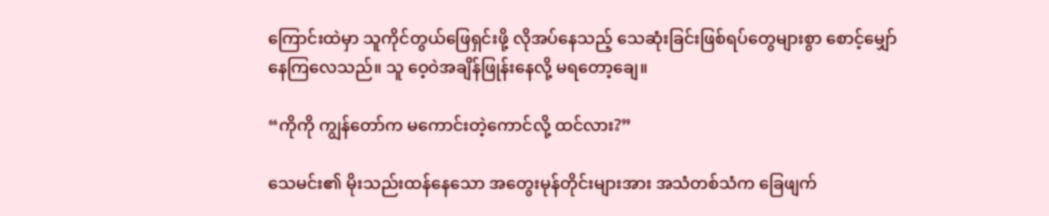ကြောင်းထဲမှာ သူကိုင်တွယ်ဖြေရှင်းဖို့ လိုအပ်နေသည့် သေဆုံးခြင်းဖြစ်ရပ်တွေများစွာ စောင့်မျှော်နေကြလေသည်။ သူ ဝေ့ဝဲအချိန်ဖြုန်းနေလို့ မရတော့ချေ။

“ကိုကို ကျွန်တော်က မကောင်းတဲ့ကောင်လို့ ထင်လား?”

သေမင်း၏ မိုးသည်းထန်နေသော အတွေးမုန်တိုင်းများအား အသံတစ်သံက ခြေဖျက်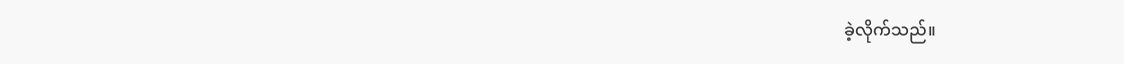ခဲ့လိုက်သည်။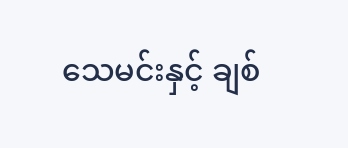သေမင်းနှင့် ချစ်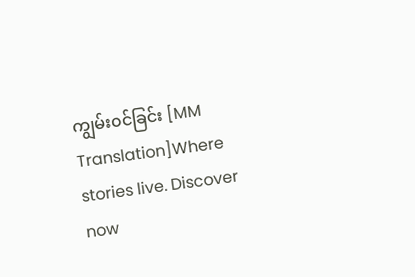ကျွမ်း၀င်ခြင်း [MM Translation]Where stories live. Discover now